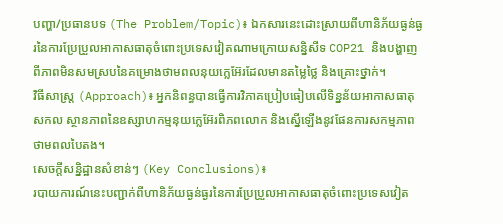បញ្ហា/ប្រធានបទ (The Problem/Topic)៖ ឯកសារនេះដោះស្រាយពីហានិភ័យធ្ងន់ធ្ងរនៃការប្រែប្រួលអាកាសធាតុចំពោះប្រទេសវៀតណាមក្រោយសន្និសីទ COP21 និងបង្ហាញពីភាពមិនសមស្របនៃគម្រោងថាមពលនុយក្លេអ៊ែរដែលមានតម្លៃថ្លៃ និងគ្រោះថ្នាក់។
វិធីសាស្ត្រ (Approach)៖ អ្នកនិពន្ធបានធ្វើការវិភាគប្រៀបធៀបលើទិន្នន័យអាកាសធាតុសកល ស្ថានភាពនៃឧស្សាហកម្មនុយក្លេអ៊ែរពិភពលោក និងស្នើឡើងនូវផែនការសកម្មភាពថាមពលបៃតង។
សេចក្តីសន្និដ្ឋានសំខាន់ៗ (Key Conclusions)៖
របាយការណ៍នេះបញ្ជាក់ពីហានិភ័យធ្ងន់ធ្ងរនៃការប្រែប្រួលអាកាសធាតុចំពោះប្រទេសវៀត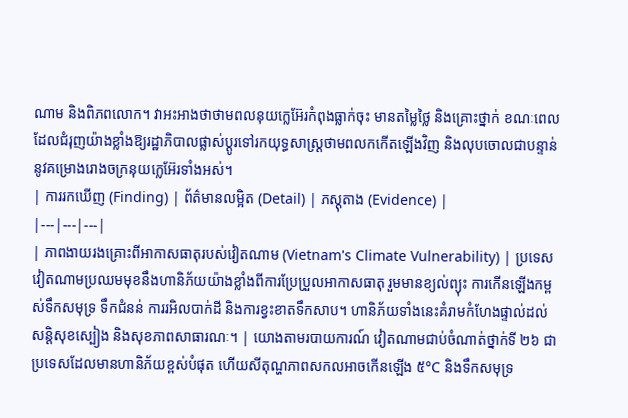ណាម និងពិភពលោក។ វាអះអាងថាថាមពលនុយក្លេអ៊ែរកំពុងធ្លាក់ចុះ មានតម្លៃថ្លៃ និងគ្រោះថ្នាក់ ខណៈពេលដែលជំរុញយ៉ាងខ្លាំងឱ្យរដ្ឋាភិបាលផ្លាស់ប្តូរទៅរកយុទ្ធសាស្ត្រថាមពលកកើតឡើងវិញ និងលុបចោលជាបន្ទាន់នូវគម្រោងរោងចក្រនុយក្លេអ៊ែរទាំងអស់។
| ការរកឃើញ (Finding) | ព័ត៌មានលម្អិត (Detail) | ភស្តុតាង (Evidence) |
|---|---|---|
| ភាពងាយរងគ្រោះពីអាកាសធាតុរបស់វៀតណាម (Vietnam's Climate Vulnerability) | ប្រទេសវៀតណាមប្រឈមមុខនឹងហានិភ័យយ៉ាងខ្លាំងពីការប្រែប្រួលអាកាសធាតុ រួមមានខ្យល់ព្យុះ ការកើនឡើងកម្ពស់ទឹកសមុទ្រ ទឹកជំនន់ ការរអិលបាក់ដី និងការខ្វះខាតទឹកសាប។ ហានិភ័យទាំងនេះគំរាមកំហែងផ្ទាល់ដល់សន្តិសុខស្បៀង និងសុខភាពសាធារណៈ។ | យោងតាមរបាយការណ៍ វៀតណាមជាប់ចំណាត់ថ្នាក់ទី ២៦ ជាប្រទេសដែលមានហានិភ័យខ្ពស់បំផុត ហើយសីតុណ្ហភាពសកលអាចកើនឡើង ៥°C និងទឹកសមុទ្រ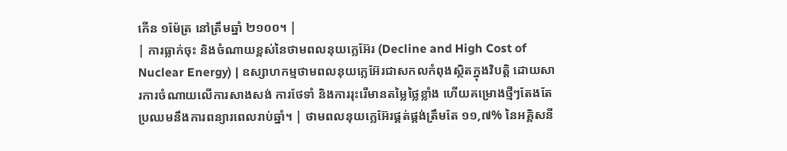កើន ១ម៉ែត្រ នៅត្រឹមឆ្នាំ ២១០០។ |
| ការធ្លាក់ចុះ និងចំណាយខ្ពស់នៃថាមពលនុយក្លេអ៊ែរ (Decline and High Cost of Nuclear Energy) | ឧស្សាហកម្មថាមពលនុយក្លេអ៊ែរជាសកលកំពុងស្ថិតក្នុងវិបត្តិ ដោយសារការចំណាយលើការសាងសង់ ការថែទាំ និងការរុះរើមានតម្លៃថ្លៃខ្លាំង ហើយគម្រោងថ្មីៗតែងតែប្រឈមនឹងការពន្យារពេលរាប់ឆ្នាំ។ | ថាមពលនុយក្លេអ៊ែរផ្គត់ផ្គង់ត្រឹមតែ ១១,៧% នៃអគ្គិសនី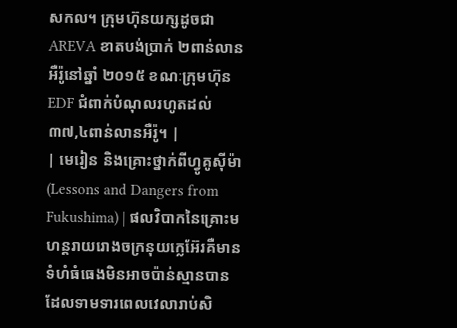សកល។ ក្រុមហ៊ុនយក្សដូចជា AREVA ខាតបង់ប្រាក់ ២ពាន់លានអឺរ៉ូនៅឆ្នាំ ២០១៥ ខណៈក្រុមហ៊ុន EDF ជំពាក់បំណុលរហូតដល់ ៣៧,៤ពាន់លានអឺរ៉ូ។ |
| មេរៀន និងគ្រោះថ្នាក់ពីហ្វូគូស៊ីម៉ា (Lessons and Dangers from Fukushima) | ផលវិបាកនៃគ្រោះមហន្តរាយរោងចក្រនុយក្លេអ៊ែរគឺមានទំហំធំធេងមិនអាចប៉ាន់ស្មានបាន ដែលទាមទារពេលវេលារាប់សិ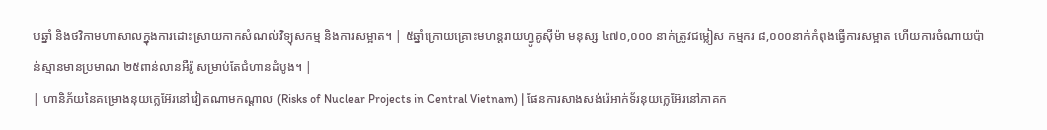បឆ្នាំ និងថវិកាមហាសាលក្នុងការដោះស្រាយកាកសំណល់វិទ្យុសកម្ម និងការសម្អាត។ | ៥ឆ្នាំក្រោយគ្រោះមហន្តរាយហ្វូគូស៊ីម៉ា មនុស្ស ៤៧០,០០០ នាក់ត្រូវជម្លៀស កម្មករ ៨,០០០នាក់កំពុងធ្វើការសម្អាត ហើយការចំណាយប៉ាន់ស្មានមានប្រមាណ ២៥ពាន់លានអឺរ៉ូ សម្រាប់តែជំហានដំបូង។ |
| ហានិភ័យនៃគម្រោងនុយក្លេអ៊ែរនៅវៀតណាមកណ្តាល (Risks of Nuclear Projects in Central Vietnam) | ផែនការសាងសង់រ៉េអាក់ទ័រនុយក្លេអ៊ែរនៅភាគក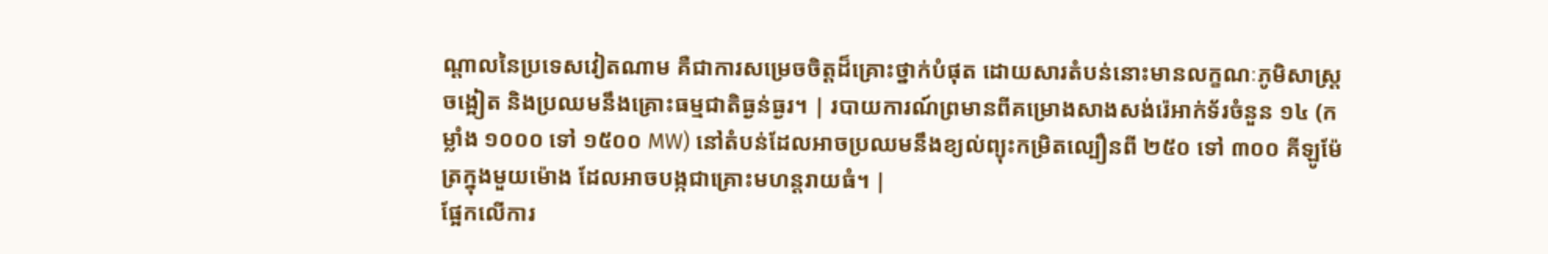ណ្តាលនៃប្រទេសវៀតណាម គឺជាការសម្រេចចិត្តដ៏គ្រោះថ្នាក់បំផុត ដោយសារតំបន់នោះមានលក្ខណៈភូមិសាស្ត្រចង្អៀត និងប្រឈមនឹងគ្រោះធម្មជាតិធ្ងន់ធ្ងរ។ | របាយការណ៍ព្រមានពីគម្រោងសាងសង់រ៉េអាក់ទ័រចំនួន ១៤ (កម្លាំង ១០០០ ទៅ ១៥០០ MW) នៅតំបន់ដែលអាចប្រឈមនឹងខ្យល់ព្យុះកម្រិតល្បឿនពី ២៥០ ទៅ ៣០០ គីឡូម៉ែត្រក្នុងមួយម៉ោង ដែលអាចបង្កជាគ្រោះមហន្តរាយធំ។ |
ផ្អែកលើការ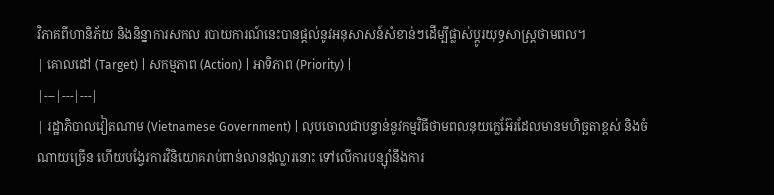វិភាគពីហានិភ័យ និងនិន្នាការសកល របាយការណ៍នេះបានផ្តល់នូវអនុសាសន៍សំខាន់ៗដើម្បីផ្លាស់ប្តូរយុទ្ធសាស្ត្រថាមពល។
| គោលដៅ (Target) | សកម្មភាព (Action) | អាទិភាព (Priority) |
|---|---|---|
| រដ្ឋាភិបាលវៀតណាម (Vietnamese Government) | លុបចោលជាបន្ទាន់នូវកម្មវិធីថាមពលនុយក្លេអ៊ែរដែលមានមហិច្ឆតាខ្ពស់ និងចំណាយច្រើន ហើយបង្វែរការវិនិយោគរាប់ពាន់លានដុល្លារនោះ ទៅលើការបន្ស៊ាំនឹងការ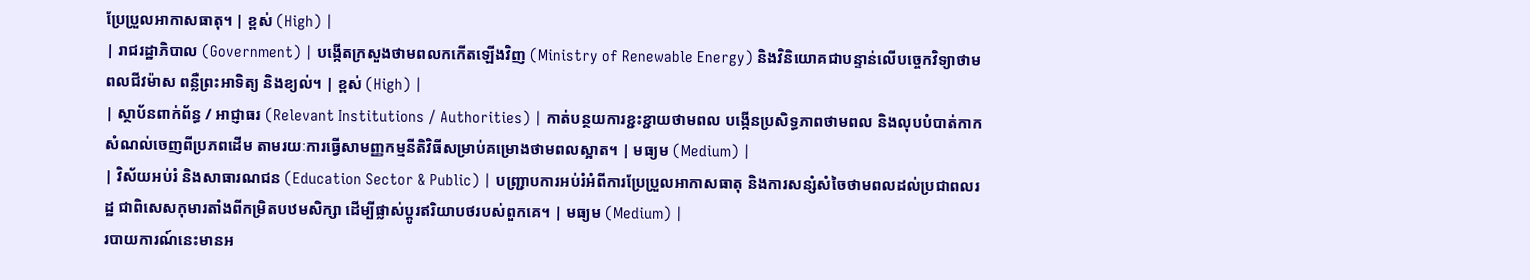ប្រែប្រួលអាកាសធាតុ។ | ខ្ពស់ (High) |
| រាជរដ្ឋាភិបាល (Government) | បង្កើតក្រសួងថាមពលកកើតឡើងវិញ (Ministry of Renewable Energy) និងវិនិយោគជាបន្ទាន់លើបច្ចេកវិទ្យាថាមពលជីវម៉ាស ពន្លឺព្រះអាទិត្យ និងខ្យល់។ | ខ្ពស់ (High) |
| ស្ថាប័នពាក់ព័ន្ធ / អាជ្ញាធរ (Relevant Institutions / Authorities) | កាត់បន្ថយការខ្ជះខ្ជាយថាមពល បង្កើនប្រសិទ្ធភាពថាមពល និងលុបបំបាត់កាកសំណល់ចេញពីប្រភពដើម តាមរយៈការធ្វើសាមញ្ញកម្មនីតិវិធីសម្រាប់គម្រោងថាមពលស្អាត។ | មធ្យម (Medium) |
| វិស័យអប់រំ និងសាធារណជន (Education Sector & Public) | បញ្ជ្រាបការអប់រំអំពីការប្រែប្រួលអាកាសធាតុ និងការសន្សំសំចៃថាមពលដល់ប្រជាពលរដ្ឋ ជាពិសេសកុមារតាំងពីកម្រិតបឋមសិក្សា ដើម្បីផ្លាស់ប្តូរឥរិយាបថរបស់ពួកគេ។ | មធ្យម (Medium) |
របាយការណ៍នេះមានអ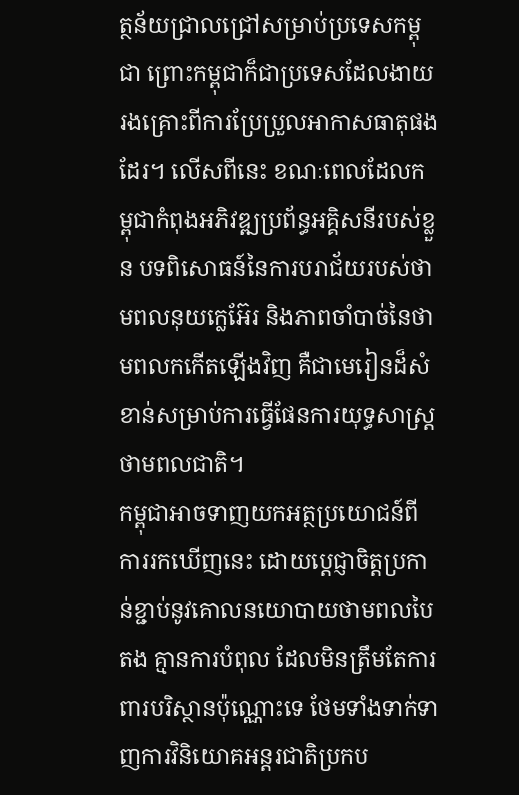ត្ថន័យជ្រាលជ្រៅសម្រាប់ប្រទេសកម្ពុជា ព្រោះកម្ពុជាក៏ជាប្រទេសដែលងាយរងគ្រោះពីការប្រែប្រួលអាកាសធាតុផងដែរ។ លើសពីនេះ ខណៈពេលដែលកម្ពុជាកំពុងអភិវឌ្ឍប្រព័ន្ធអគ្គិសនីរបស់ខ្លួន បទពិសោធន៍នៃការបរាជ័យរបស់ថាមពលនុយក្លេអ៊ែរ និងភាពចាំបាច់នៃថាមពលកកើតឡើងវិញ គឺជាមេរៀនដ៏សំខាន់សម្រាប់ការធ្វើផែនការយុទ្ធសាស្ត្រថាមពលជាតិ។
កម្ពុជាអាចទាញយកអត្ថប្រយោជន៍ពីការរកឃើញនេះ ដោយប្តេជ្ញាចិត្តប្រកាន់ខ្ជាប់នូវគោលនយោបាយថាមពលបៃតង គ្មានការបំពុល ដែលមិនត្រឹមតែការពារបរិស្ថានប៉ុណ្ណោះទេ ថែមទាំងទាក់ទាញការវិនិយោគអន្តរជាតិប្រកប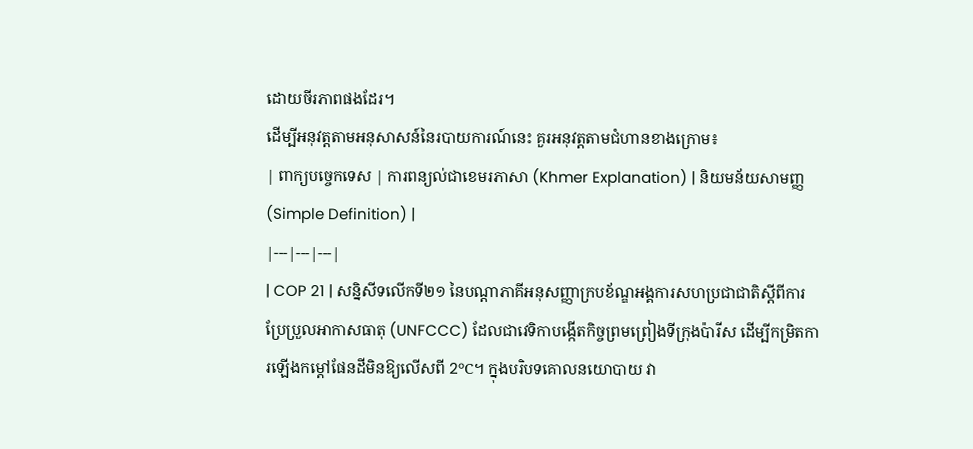ដោយចីរភាពផងដែរ។
ដើម្បីអនុវត្តតាមអនុសាសន៍នៃរបាយការណ៍នេះ គួរអនុវត្តតាមជំហានខាងក្រោម៖
| ពាក្យបច្ចេកទេស | ការពន្យល់ជាខេមរភាសា (Khmer Explanation) | និយមន័យសាមញ្ញ (Simple Definition) |
|---|---|---|
| COP 21 | សន្និសីទលើកទី២១ នៃបណ្តាភាគីអនុសញ្ញាក្របខ័ណ្ឌអង្គការសហប្រជាជាតិស្តីពីការប្រែប្រួលអាកាសធាតុ (UNFCCC) ដែលជាវេទិកាបង្កើតកិច្ចព្រមព្រៀងទីក្រុងប៉ារីស ដើម្បីកម្រិតការឡើងកម្តៅផែនដីមិនឱ្យលើសពី 2°C។ ក្នុងបរិបទគោលនយោបាយ វា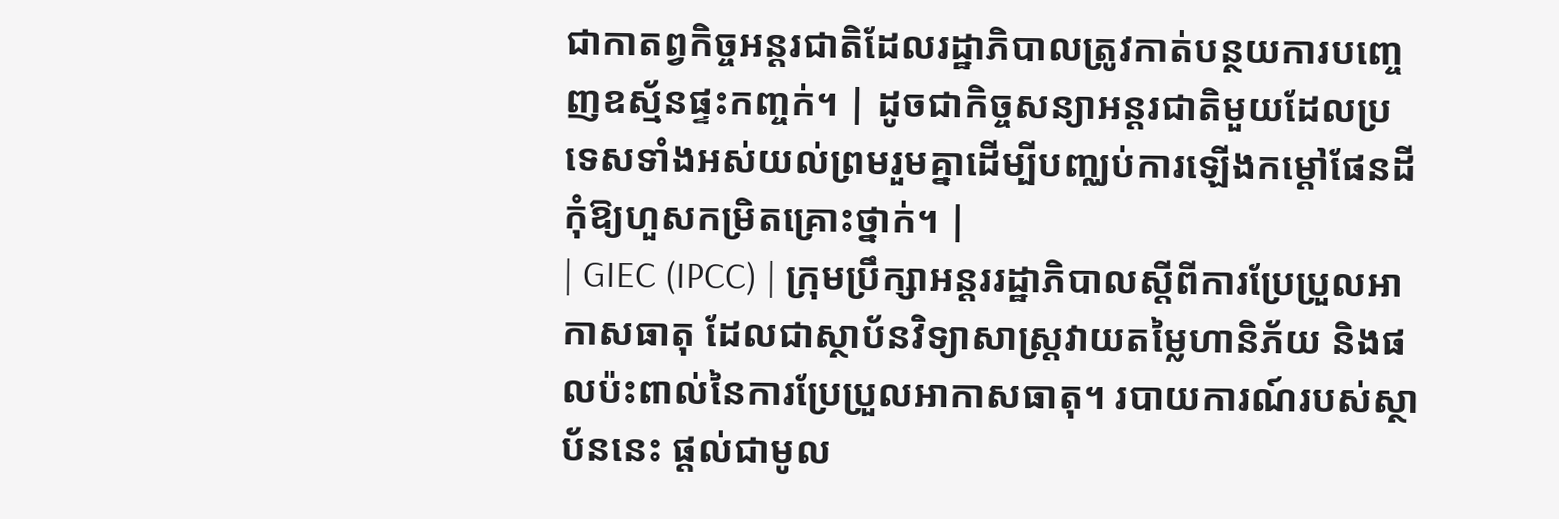ជាកាតព្វកិច្ចអន្តរជាតិដែលរដ្ឋាភិបាលត្រូវកាត់បន្ថយការបញ្ចេញឧស្ម័នផ្ទះកញ្ចក់។ | ដូចជាកិច្ចសន្យាអន្តរជាតិមួយដែលប្រទេសទាំងអស់យល់ព្រមរួមគ្នាដើម្បីបញ្ឈប់ការឡើងកម្តៅផែនដីកុំឱ្យហួសកម្រិតគ្រោះថ្នាក់។ |
| GIEC (IPCC) | ក្រុមប្រឹក្សាអន្តររដ្ឋាភិបាលស្តីពីការប្រែប្រួលអាកាសធាតុ ដែលជាស្ថាប័នវិទ្យាសាស្ត្រវាយតម្លៃហានិភ័យ និងផលប៉ះពាល់នៃការប្រែប្រួលអាកាសធាតុ។ របាយការណ៍របស់ស្ថាប័ននេះ ផ្តល់ជាមូល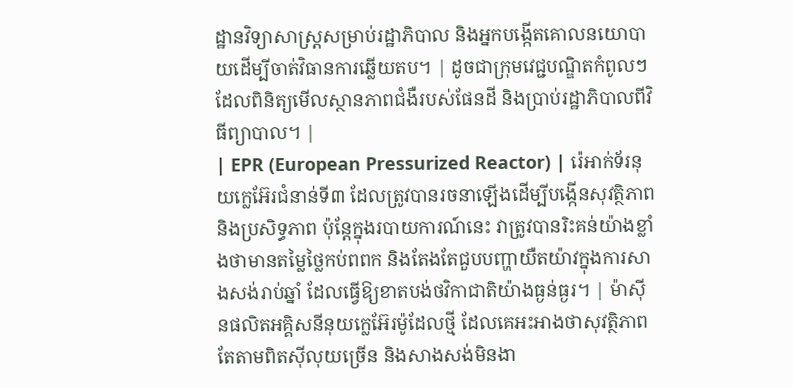ដ្ឋានវិទ្យាសាស្ត្រសម្រាប់រដ្ឋាភិបាល និងអ្នកបង្កើតគោលនយោបាយដើម្បីចាត់វិធានការឆ្លើយតប។ | ដូចជាក្រុមវេជ្ជបណ្ឌិតកំពូលៗដែលពិនិត្យមើលស្ថានភាពជំងឺរបស់ផែនដី និងប្រាប់រដ្ឋាភិបាលពីវិធីព្យាបាល។ |
| EPR (European Pressurized Reactor) | រ៉េអាក់ទ័រនុយក្លេអ៊ែរជំនាន់ទី៣ ដែលត្រូវបានរចនាឡើងដើម្បីបង្កើនសុវត្ថិភាពនិងប្រសិទ្ធភាព ប៉ុន្តែក្នុងរបាយការណ៍នេះ វាត្រូវបានរិះគន់យ៉ាងខ្លាំងថាមានតម្លៃថ្លៃកប់ពពក និងតែងតែជួបបញ្ហាយឺតយ៉ាវក្នុងការសាងសង់រាប់ឆ្នាំ ដែលធ្វើឱ្យខាតបង់ថវិកាជាតិយ៉ាងធ្ងន់ធ្ងរ។ | ម៉ាស៊ីនផលិតអគ្គិសនីនុយក្លេអ៊ែរម៉ូដែលថ្មី ដែលគេអះអាងថាសុវត្ថិភាព តែតាមពិតស៊ីលុយច្រើន និងសាងសង់មិនងា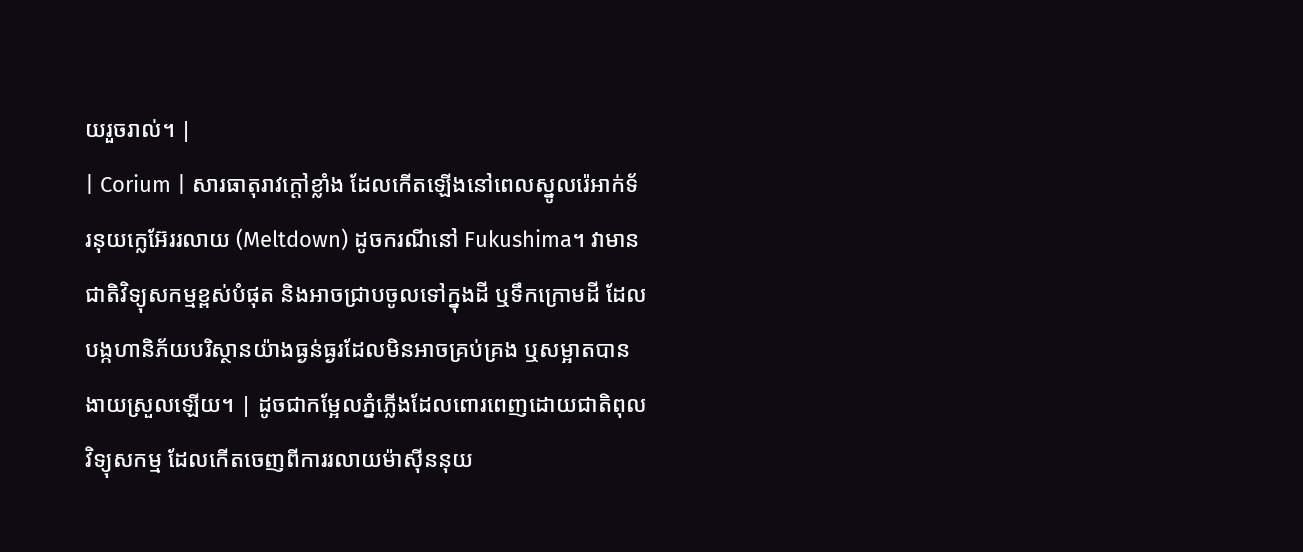យរួចរាល់។ |
| Corium | សារធាតុរាវក្តៅខ្លាំង ដែលកើតឡើងនៅពេលស្នូលរ៉េអាក់ទ័រនុយក្លេអ៊ែររលាយ (Meltdown) ដូចករណីនៅ Fukushima។ វាមានជាតិវិទ្យុសកម្មខ្ពស់បំផុត និងអាចជ្រាបចូលទៅក្នុងដី ឬទឹកក្រោមដី ដែលបង្កហានិភ័យបរិស្ថានយ៉ាងធ្ងន់ធ្ងរដែលមិនអាចគ្រប់គ្រង ឬសម្អាតបានងាយស្រួលឡើយ។ | ដូចជាកម្អែលភ្នំភ្លើងដែលពោរពេញដោយជាតិពុលវិទ្យុសកម្ម ដែលកើតចេញពីការរលាយម៉ាស៊ីននុយ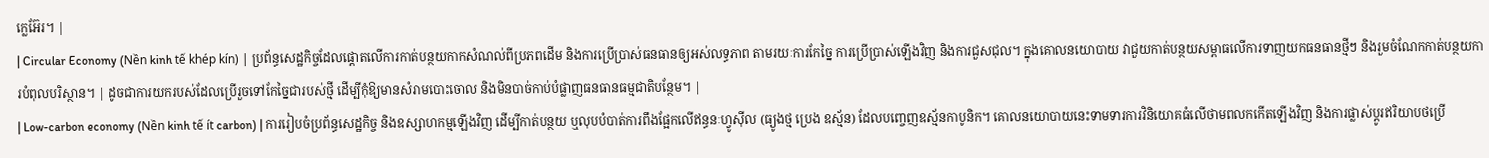ក្លេអ៊ែរ។ |
| Circular Economy (Nền kinh tế khép kín) | ប្រព័ន្ធសេដ្ឋកិច្ចដែលផ្តោតលើការកាត់បន្ថយកាកសំណល់ពីប្រភពដើម និងការប្រើប្រាស់ធនធានឲ្យអស់លទ្ធភាព តាមរយៈការកែច្នៃ ការប្រើប្រាស់ឡើងវិញ និងការជួសជុល។ ក្នុងគោលនយោបាយ វាជួយកាត់បន្ថយសម្ពាធលើការទាញយកធនធានថ្មីៗ និងរួមចំណែកកាត់បន្ថយការបំពុលបរិស្ថាន។ | ដូចជាការយករបស់ដែលប្រើរួចទៅកែច្នៃជារបស់ថ្មី ដើម្បីកុំឱ្យមានសំរាមបោះចោល និងមិនបាច់កាប់បំផ្លាញធនធានធម្មជាតិបន្ថែម។ |
| Low-carbon economy (Nền kinh tế ít carbon) | ការរៀបចំប្រព័ន្ធសេដ្ឋកិច្ច និងឧស្សាហកម្មឡើងវិញ ដើម្បីកាត់បន្ថយ ឬលុបបំបាត់ការពឹងផ្អែកលើឥន្ធនៈហ្វូស៊ីល (ធ្យូងថ្ម ប្រេង ឧស្ម័ន) ដែលបញ្ចេញឧស្ម័នកាបូនិក។ គោលនយោបាយនេះទាមទារការវិនិយោគធំលើថាមពលកកើតឡើងវិញ និងការផ្លាស់ប្តូរឥរិយាបថប្រើ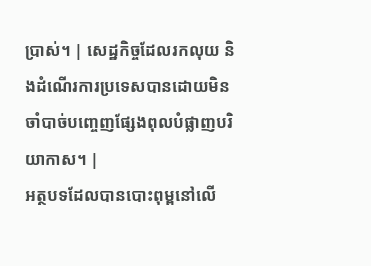ប្រាស់។ | សេដ្ឋកិច្ចដែលរកលុយ និងដំណើរការប្រទេសបានដោយមិនចាំបាច់បញ្ចេញផ្សែងពុលបំផ្លាញបរិយាកាស។ |
អត្ថបទដែលបានបោះពុម្ពនៅលើ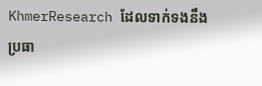KhmerResearch ដែលទាក់ទងនឹងប្រធា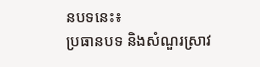នបទនេះ៖
ប្រធានបទ និងសំណួរស្រាវ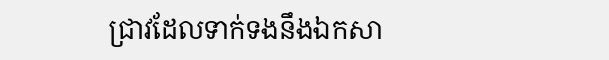ជ្រាវដែលទាក់ទងនឹងឯកសា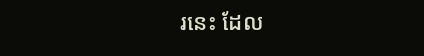រនេះ ដែល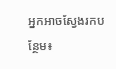អ្នកអាចស្វែងរកបន្ថែម៖